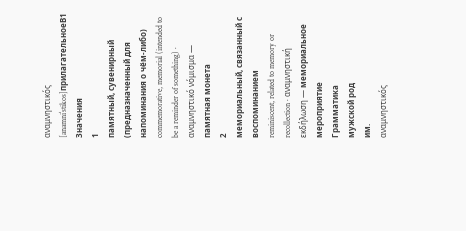αναμνηστικός
[anamniˈstikos]прилагательноеB1
Значения
1
памятный, сувенирный (предназначенный для напоминания о чём-либо)
commemorative, memorial (intended to be a reminder of something) · αναμνηστικό νόμισμα — памятная монета
2
мемориальный, связанный с воспоминанием
reminiscent, related to memory or recollection · αναμνηστική εκδήλωση — мемориальное мероприятие
Грамматика
мужской род
им.
αναμνηστικός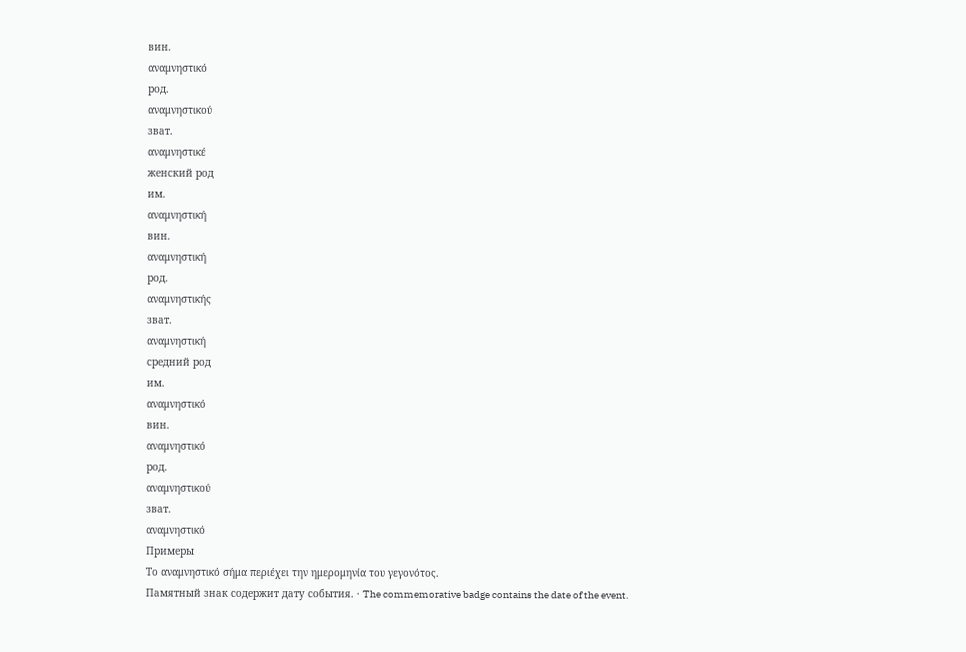вин.
αναμνηστικό
род.
αναμνηστικού
зват.
αναμνηστικέ
женский род
им.
αναμνηστική
вин.
αναμνηστική
род.
αναμνηστικής
зват.
αναμνηστική
средний род
им.
αναμνηστικό
вин.
αναμνηστικό
род.
αναμνηστικού
зват.
αναμνηστικό
Примеры
Το αναμνηστικό σήμα περιέχει την ημερομηνία του γεγονότος.
Памятный знак содержит дату события. · The commemorative badge contains the date of the event.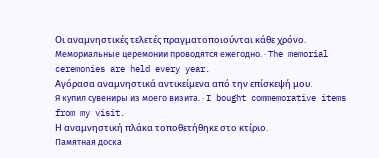Οι αναμνηστικές τελετές πραγματοποιούνται κάθε χρόνο.
Мемориальные церемонии проводятся ежегодно. · The memorial ceremonies are held every year.
Αγόρασα αναμνηστικά αντικείμενα από την επίσκεψή μου.
Я купил сувениры из моего визита. · I bought commemorative items from my visit.
Η αναμνηστική πλάκα τοποθετήθηκε στο κτίριο.
Памятная доска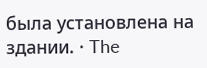была установлена на здании. · The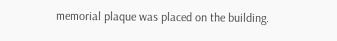memorial plaque was placed on the building.